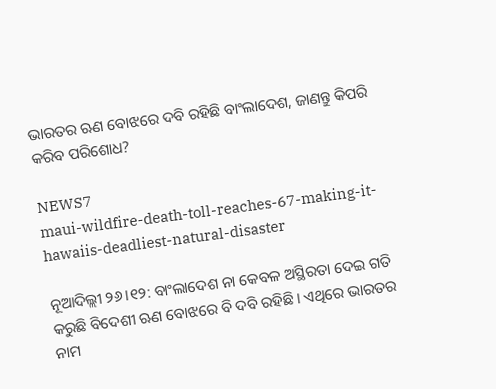ଭାରତର ଋଣ ବୋଝରେ ଦବି ରହିଛି ବାଂଲାଦେଶ, ଜାଣନ୍ତୁ କିପରି କରିବ ପରିଶୋଧ?

NEWS7
maui-wildfire-death-toll-reaches-67-making-it-hawaiis-deadliest-natural-disaster

ନୂଆଦିଲ୍ଲୀ ୨୬।୧୨: ବାଂଲାଦେଶ ନା କେବଳ ଅସ୍ଥିରତା ଦେଇ ଗତି କରୁଛି ବିଦେଶୀ ଋଣ ବୋଝରେ ବି ଦବି ରହିଛି। ଏଥିରେ ଭାରତର ନାମ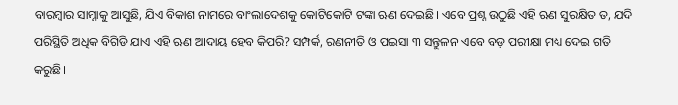ବାରମ୍ବାର ସାମ୍ନାକୁ ଆସୁଛି, ଯିଏ ବିକାଶ ନାମରେ ବାଂଲାଦେଶକୁ କୋଟିକୋଟି ଟଙ୍କା ଋଣ ଦେଇଛି। ଏବେ ପ୍ରଶ୍ନ ଉଠୁଛି ଏହି ଋଣ ସୁରକ୍ଷିତ ତ, ଯଦି ପରିସ୍ଥିତି ଅଧିକ ବିଗିଡି ଯାଏ ଏହି ଋଣ ଆଦାୟ ହେବ କିପରି? ସମ୍ପର୍କ, ରଣନୀତି ଓ ପଇସା ୩ ସନ୍ତୁଳନ ଏବେ ବଡ଼ ପରୀକ୍ଷା ମଧ୍ୟ ଦେଇ ଗତି କରୁଛି।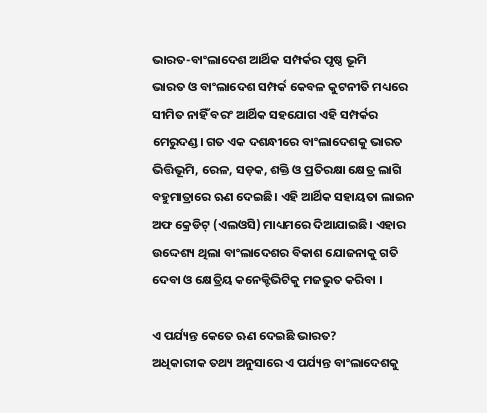ଭାରତ-ବାଂଲାଦେଶ ଆର୍ଥିକ ସମ୍ପର୍କର ପୃଷ୍ଠ ଭୂମି
ଭାରତ ଓ ବାଂଲାଦେଶ ସମ୍ପର୍କ କେବଳ କୁଟନୀତି ମଧ୍ୟରେ ସୀମିତ ନାହିଁ ବରଂ ଆର୍ଥିକ ସହଯୋଗ ଏହି ସମ୍ପର୍କର ମେରୁଦଣ୍ଡ। ଗତ ଏକ ଦଶନ୍ଧୀରେ ବାଂଲାଦେଶକୁ ଭାରତ ଭିତ୍ତିଭୂମି, ରେଳ, ସଡ଼କ, ଶକ୍ତି ଓ ପ୍ରତିରକ୍ଷା କ୍ଷେତ୍ର ଲାଗି ବହୁମାତ୍ରାରେ ଋଣ ଦେଇଛି। ଏହି ଆର୍ଥିକ ସହାୟତା ଲାଇନ ଅଫ କ୍ରେଡିଟ୍ (ଏଲଓସି) ମାଧ୍ୟମରେ ଦିଆଯାଇଛି। ଏହାର ଉଦ୍ଦେଶ୍ୟ ଥିଲା ବାଂଲାଦେଶର ବିକାଶ ଯୋଜନାକୁ ଗତି ଦେବା ଓ କ୍ଷେତ୍ରିୟ କନେକ୍ଟିଭିଟିକୁ ମଜଭୁତ କରିବା ।

ଏ ପର୍ଯ୍ୟନ୍ତ କେତେ ଋଣ ଦେଇଛି ଭାରତ?
ଅଧିକାରୀକ ତଥ୍ୟ ଅନୁସାରେ ଏ ପର୍ଯ୍ୟନ୍ତ ବାଂଲାଦେଶକୁ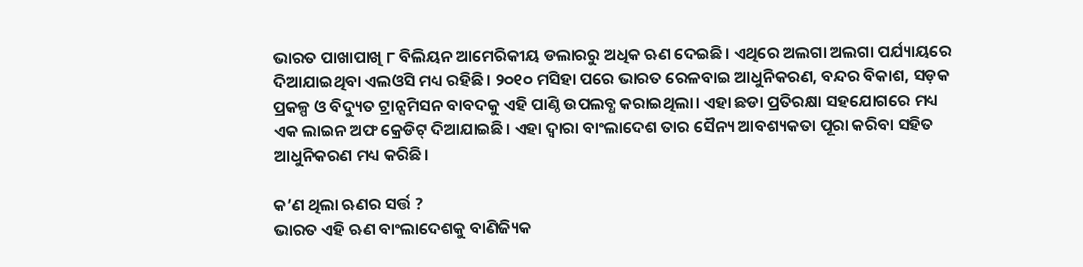ଭାରତ ପାଖାପାଖି ୮ ବିଲିୟନ ଆମେରିକୀୟ ଡଲାରରୁ ଅଧିକ ଋଣ ଦେଇଛି। ଏଥିରେ ଅଲଗା ଅଲଗା ପର୍ଯ୍ୟାୟରେ ଦିଆଯାଇଥିବା ଏଲଓସି ମଧ୍ୟ ରହିଛି। ୨୦୧୦ ମସିହା ପରେ ଭାରତ ରେଳବାଇ ଆଧୁନିକରଣ, ବନ୍ଦର ବିକାଶ, ସଡ଼କ ପ୍ରକଳ୍ପ ଓ ବିଦ୍ୟୁତ ଟ୍ରାନ୍ସମିସନ ବାବଦକୁ ଏହି ପାଣ୍ଠି ଉପଲବ୍ଧ କରାଇଥିଲା। ଏହା ଛଡା ପ୍ରତିରକ୍ଷା ସହଯୋଗରେ ମଧ୍ୟ ଏକ ଲାଇନ ଅଫ କ୍ରେଡିଟ୍ ଦିଆଯାଇଛି। ଏହା ଦ୍ୱାରା ବାଂଲାଦେଶ ତାର ସୈନ୍ୟ ଆବଶ୍ୟକତା ପୂରା କରିବା ସହିତ ଆଧୁନିକରଣ ମଧ୍ୟ କରିଛି।

କ’ଣ ଥିଲା ଋଣର ସର୍ତ୍ତ ?
ଭାରତ ଏହି ଋଣ ବାଂଲାଦେଶକୁ ବାଣିଜ୍ୟିକ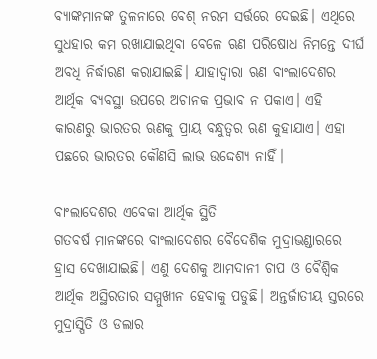ବ୍ୟାଙ୍କମାନଙ୍କ ତୁଳନାରେ ବେଶ୍ ନରମ ସର୍ତ୍ତରେ ଦେଇଛି। ଏଥିରେ ସୁଧହାର କମ ରଖାଯାଇଥିବା ବେଳେ ଋଣ ପରିଷୋଧ ନିମନ୍ତେ ଦୀର୍ଘ ଅବଧି ନିର୍ଦ୍ଧାରଣ କରାଯାଇଛି। ଯାହାଦ୍ୱାରା ଋଣ ବାଂଲାଦେଶର ଆର୍ଥିକ ବ୍ୟବସ୍ଥା ଉପରେ ଅଚାନକ ପ୍ରଭାବ ନ ପକାଏ। ଏହି କାରଣରୁ ଭାରତର ଋଣକୁ ପ୍ରାୟ ବନ୍ଧୁତ୍ୱର ଋଣ କୁହାଯାଏ। ଏହା ପଛରେ ଭାରତର କୌଣସି ଲାଭ ଉଦ୍ଦେଶ୍ୟ ନାହିଁ।

ବାଂଲାଦେଶର ଏବେକା ଆର୍ଥିକ ସ୍ଥିତି
ଗତବର୍ଷ ମାନଙ୍କରେ ବାଂଲାଦେଶର ବୈଦେଶିକ ମୁଦ୍ରାଭଣ୍ଡାରରେ ହ୍ରାସ ଦେଖାଯାଇଛି। ଏଣୁ ଦେଶକୁ ଆମଦାନୀ ଚାପ ଓ ବୈଶ୍ୱିକ ଆର୍ଥିକ ଅସ୍ଥିରତାର ସମ୍ମୁଖୀନ ହେବାକୁ ପଡୁଛି। ଅନ୍ତର୍ଜାତୀୟ ସ୍ତରରେ ମୁଦ୍ରାସ୍ପିତି ଓ ଡଲାର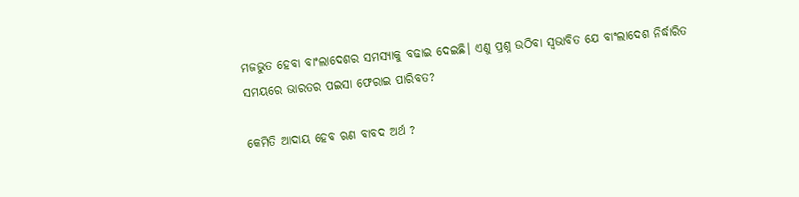ମଜଭୁତ ହେବା ବାଂଲାଦେଶର ସମସ୍ୟାକୁ ବଢାଇ ଦେଇଛି। ଏଣୁ ପ୍ରଶ୍ନ ଉଠିବା ସ୍ୱଭାବିତ ଯେ ବାଂଲାଦେଶ ନିର୍ଦ୍ଧାରିତ ସମୟରେ ଭାରତର ପଇସା ଫେରାଇ ପାରିବତ?

କେମିତି ଆଦାୟ ହେବ ଋଣ ବାବଦ ଅର୍ଥ ?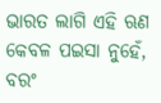ଭାରତ ଲାଗି ଏହି ଋଣ କେବଳ ପଇସା ନୁହେଁ, ବରଂ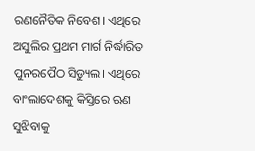ରଣନୈତିକ ନିବେଶ। ଏଥିରେ ଅସୁଲିର ପ୍ରଥମ ମାର୍ଗ ନିର୍ଦ୍ଧାରିତ ପୁନରପୈଠ ସିଡ୍ୟୁଲ। ଏଥିରେ ବାଂଲାଦେଶକୁ କିସ୍ତିରେ ଋଣ ସୁଝିବାକୁ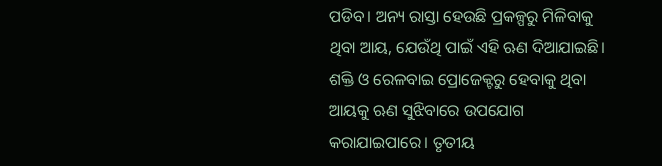ପଡିବ। ଅନ୍ୟ ରାସ୍ତା ହେଉଛି ପ୍ରକଳ୍ପରୁ ମିଳିବାକୁ ଥିବା ଆୟ, ଯେଉଁଥି ପାଇଁ ଏହି ଋଣ ଦିଆଯାଇଛି। ଶକ୍ତି ଓ ରେଳବାଇ ପ୍ରୋଜେକ୍ଟରୁ ହେବାକୁ ଥିବା ଆୟକୁ ଋଣ ସୁଝିବାରେ ଉପଯୋଗ କରାଯାଇପାରେ। ତୃତୀୟ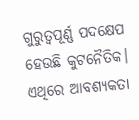ଗୁରୁତ୍ୱପୂର୍ଣ୍ଣ ପଦକ୍ଷେପ ହେଉଛି କୁଟନୈତିକ। ଏଥିରେ ଆବଶ୍ୟକତା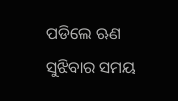ପଡିଲେ ଋଣ ସୁଝିବାର ସମୟ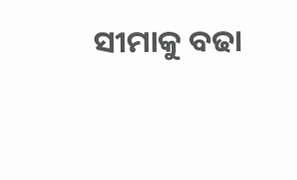ସୀମାକୁ ବଢା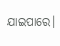ଯାଇପାରେ।